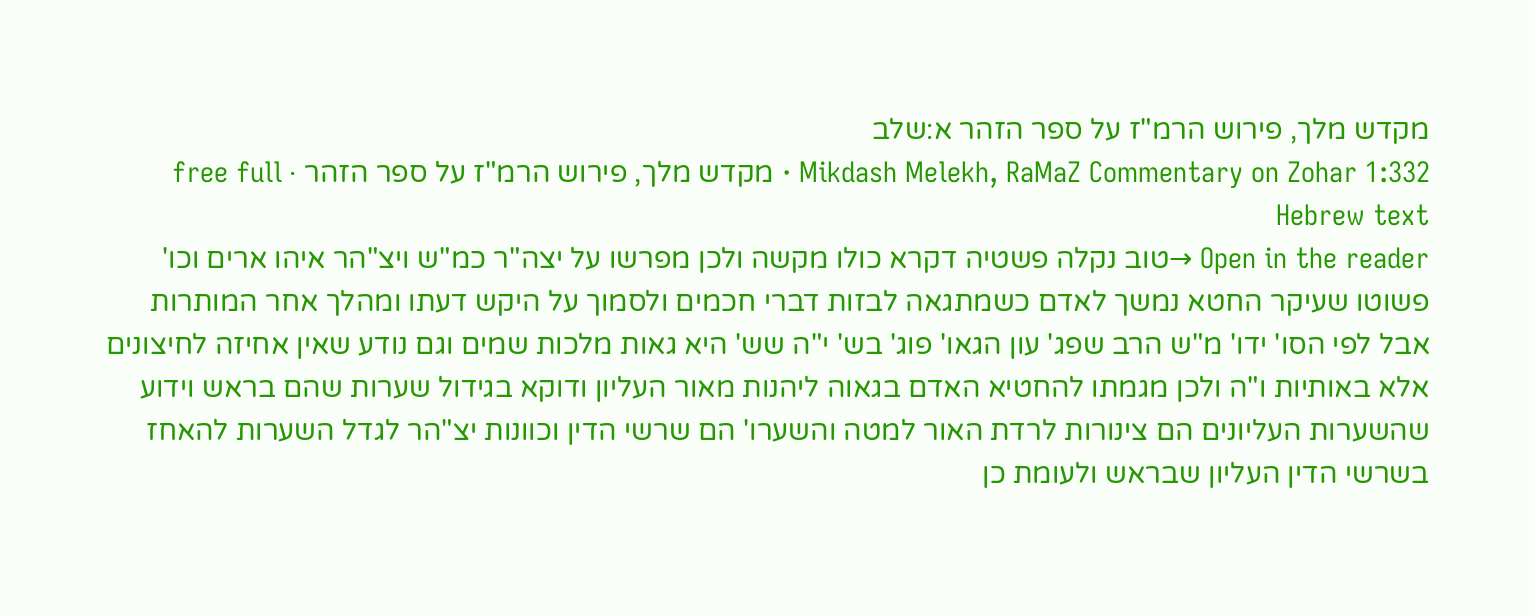מקדש מלך, פירוש הרמ"ז על ספר הזהר א:שלב
Mikdash Melekh, RaMaZ Commentary on Zohar 1:332 · מקדש מלך, פירוש הרמ"ז על ספר הזהר · free full Hebrew text
Open in the reader →טוב נקלה פשטיה דקרא כולו מקשה ולכן מפרשו על יצה"ר כמ"ש ויצ"הר איהו ארים וכו' פשוטו שעיקר החטא נמשך לאדם כשמתגאה לבזות דברי חכמים ולסמוך על היקש דעתו ומהלך אחר המותרות אבל לפי הסו' ידו' מ"ש הרב שפג' עון הגאו' פוג' בש' י"ה שש' היא גאות מלכות שמים וגם נודע שאין אחיזה לחיצונים אלא באותיות ו"ה ולכן מגמתו להחטיא האדם בגאוה ליהנות מאור העליון ודוקא בגידול שערות שהם בראש וידוע שהשערות העליונים הם צינורות לרדת האור למטה והשערו' הם שרשי הדין וכוונות יצ"הר לגדל השערות להאחז בשרשי הדין העליון שבראש ולעומת כן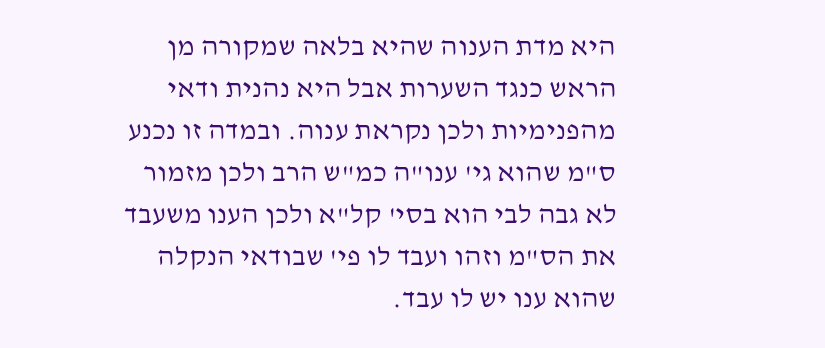היא מדת הענוה שהיא בלאה שמקורה מן הראש כנגד השערות אבל היא נהנית ודאי מהפנימיות ולכן נקראת ענוה. ובמדה זו נכנע ס"מ שהוא גי' ענו"ה כמ"ש הרב ולכן מזמור לא גבה לבי הוא בסי' קל"א ולכן הענו משעבד את הס"מ וזהו ועבד לו פי' שבודאי הנקלה שהוא ענו יש לו עבד.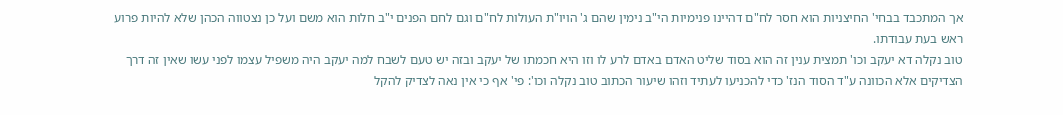אך המתכבד בבחי' החיצניות הוא חסר לח"ם דהיינו פנימיות הי"ב נימין שהם ג' הויו"ת העולות לח"ם וגם לחם הפנים י"ב חלות הוא משם ועל כן נצטווה הכהן שלא להיות פרוע ראש בעת עבודתו.
טוב נקלה דא יעקב וכו' תמצית ענין זה הוא בסוד שליט האדם באדם לרע לו וזו היא חכמתו של יעקב ובזה יש טעם לשבח למה יעקב היה משפיל עצמו לפני עשו שאין זה דרך הצדיקים אלא הכוונה ע"ד הסוד הנז' כדי להכניעו לעתיד וזהו שיעור הכתוב טוב נקלה וכו': פי' אף כי אין נאה לצדיק להקל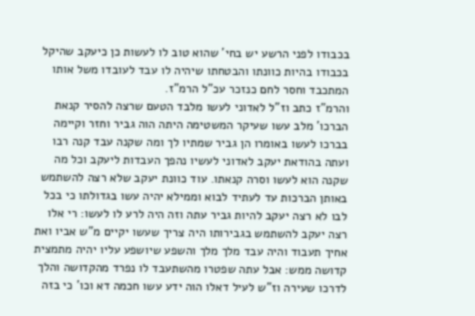בכבודו לפני הרשע יש בחי' שהוא טוב לו לעשות כן כיעקב שהיקל בכבודו בהיות כוונתו והבטחתו שיהיה לו עבד לעובדו משל אותו המתכבד וחסר לחם כנזכר עכ"ל הרמ"ז.
והרמ"ז כתב וז"ל לאדוני לעשו מלבד הטעם שרצה להסיר קנאת הברכו' מלב עשו שעיקר המשטימה היתה הוה גביר וחזר וקיימה בברכו לעשו באומרו הן גביר שמתיו לך ומה שקנה עבד קנה רבו ועתה בהודאת יעקב לאדוני לעשיו נהפך העבדות ליעקב וכל מה שקנה הוא לעשו וסרה קנאתו. עוד כוונת יעקב שלא רצה להשתמש באותן הברכות עד לעתיד לבוא וממילא יהיה עשו בגדולתו כי בכל לבו לא רצה יעקב להיות גביר עתה וזה היה לרע לו לעשו: רי אלו רצה יעקב להשתמש בגבירותו היה צריך שעשו יקיים מ"ש אביו ואת אחיך תעבוד והיה עבד מלך מלך והשפע שיושפע עליו יהיה מתמצית קדושה ממש: אבל עתה שפטרו מהשתעבד לו נפרד מהקדושה והלך לדרכו שעירה וז"ש לעיל דאלו הוה ידע עשו חכמה דא וכו' כי בזה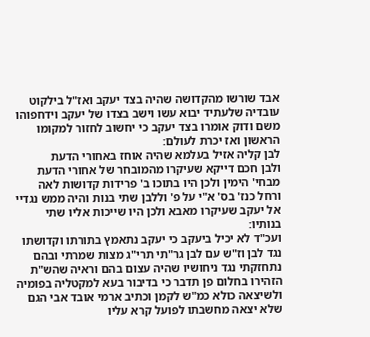אבד שורשו מהקדושה שהיה בצד יעקב ואז"ל בילקוט עובדיה שלעתיד יבוא עשו וישב בצדו של יעקב וידחפוהו משם ודוק אומרו בצד יעקב כי יחשוב לחזור למקומו הראשון ואז יכרת לעולם:
לבן קליה אזיל בעלמא שהיה אוחז באחורי הדעת
ולבן חכם דייקא שעיקרו מהמובחר של אחורי הדעת מבחי' הימין ולכן היו בתוכו ב' פרידות קדושות לאה ורחל כנז' בס' א"י על פ' וללבן שתי בנות והיה ממש נגדיי אל יעקב שעיקרו מאבא ולכן היו שייכות אליו שתי בנותיו:
ועכ"ד לא יכיל ביעקב כי יעקב נתאמץ בתורתו וקדושתו נגד לבן וז"ש עם לבן גר"תי תרי"ג מצות שמרתי ובהם נתחזקתי נגד ניחושיו שהיה עצום בהם וראיה שהש"ת הזהירו בחלום פן תדבר כי בדיבור בעא למקטליה בפומיה ולשיצאה כולא כמ"ש לקמן וכתיב ארמי אובד אבי הגם שלא יצאה מחשבתו לפועל קרא עליו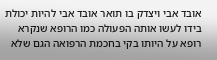אובד אבי ויצדק בו תואר אובד אבי להיות יכולת בידו לעשו אותה הפעולה כמו הרופא שנקרא רופא על היותו בקי בחכמת הרפואה הגם שלא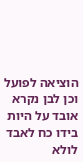הוציאה לפועל וכן לבן נקרא אובד על היות בידו כח לאבד לולא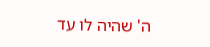ה' שהיה לו עד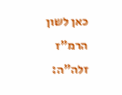כאן לשון הרמ"ז זלה"ה: